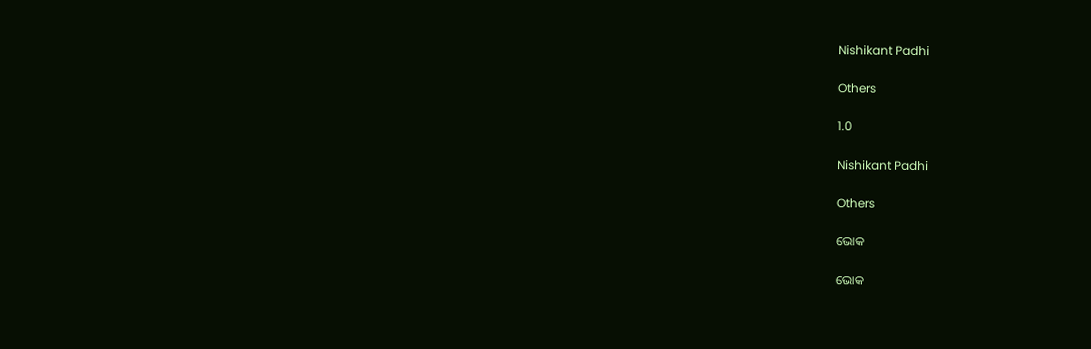Nishikant Padhi

Others

1.0

Nishikant Padhi

Others

ଭୋକ

ଭୋକ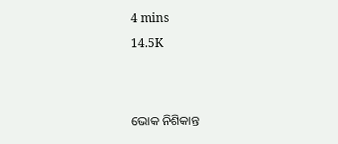4 mins
14.5K


ଭୋକ ନିଶିକାନ୍ତ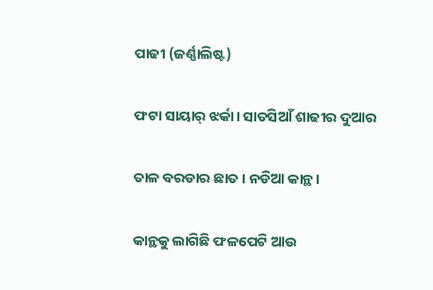ପାଢୀ (ଜର୍ଣ୍ଣାଲିଷ୍ଟ)

ଫଟା ସାୟାର୍ ଝର୍କା। ସାତସିଆଁ ଶାଢୀର ଦୁଆର

ତାଳ ବରଡାର ଛାତ। ନଡିଆ କାନ୍ଥ।

କାନ୍ଥକୁ ଲାଗିଛି ଫଳପେଟି ଆଉ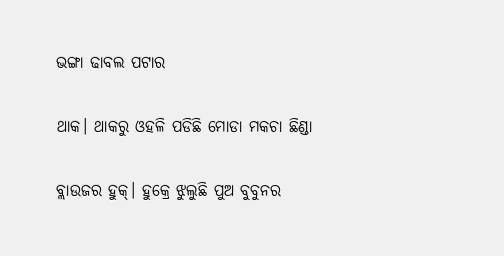ଭଙ୍ଗା ଢାବଲ ପଟାର

ଥାକ। ଥାକରୁ ଓହଳି ପଡିଛି ମୋଡା ମକଚା ଛିଣ୍ଡା

ବ୍ଲାଉଜର ହୁକ୍। ହୁକ୍ରେ ଝୁଲୁଛି ପୁଅ ବୁବୁନର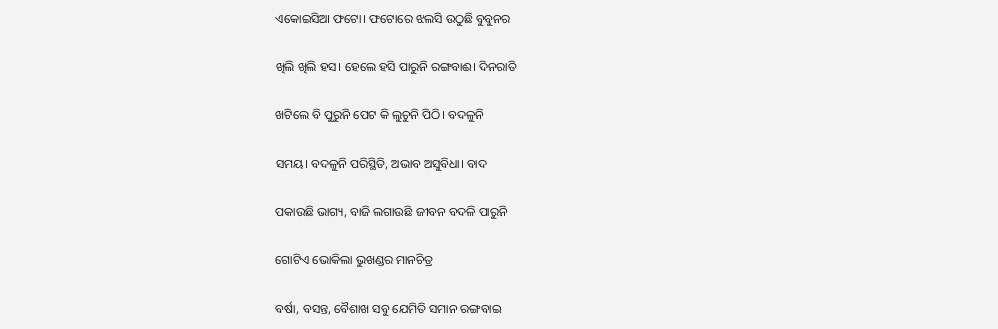ଏକୋଇସିଆ ଫଟୋ। ଫଟୋରେ ଝଲସି ଉଠୁଛି ବୁବୁନର

ଖିଲି ଖିଲି ହସ। ହେଲେ ହସି ପାରୁନି ରଙ୍ଗବାଈ। ଦିନରାତି

ଖଟିଲେ ବି ପୁରୁନି ପେଟ କି ଲୁଚୁନି ପିଠି। ବଦଳୁନି

ସମୟ। ବଦଳୁନି ପରିସ୍ଥିତି, ଅଭାବ ଅସୁବିଧା। ବାଦ

ପକାଉଛି ଭାଗ୍ୟ, ବାଜି ଲଗାଉଛି ଜୀବନ ବଦଳି ପାରୁନି

ଗୋଟିଏ ଭୋକିଲା ଭୁଖଣ୍ଡର ମାନଚିତ୍ର

ବର୍ଷା, ବସନ୍ତ, ବୈଶାଖ ସବୁ ଯେମିତି ସମାନ ରଙ୍ଗବାଇ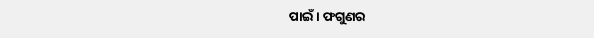ପାଇଁ। ଫଗୁଣର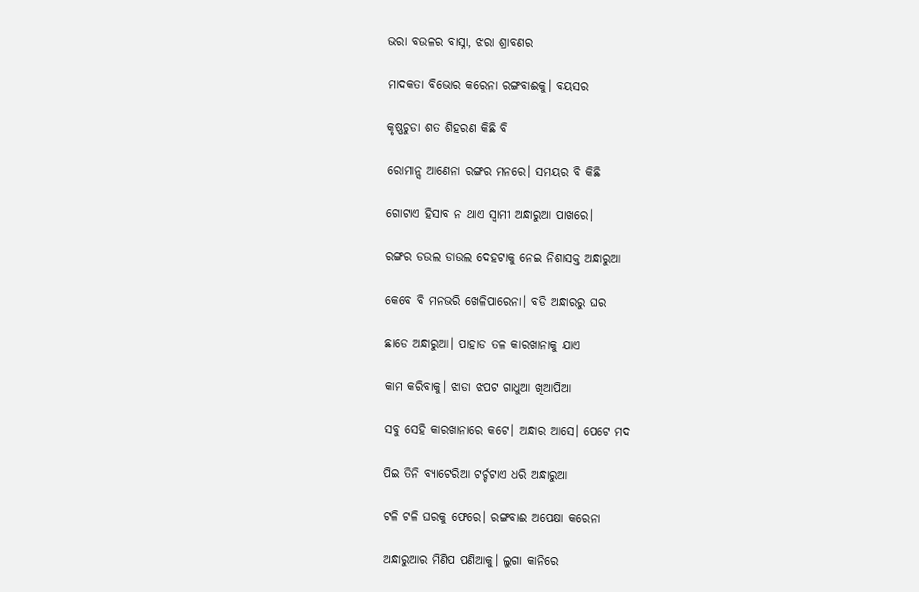ଭରା ବଉଳର ବାସ୍ନା, ଝରା ଶ୍ରାବଣର

ମାଦକତା ବିଭୋର କରେନା ରଙ୍ଗବାଈକୁ। ବୟସର

କୃଷ୍ଣଚୁଡା ଶତ ଶିହରଣ କିଛି ବି

ରୋମାନ୍ସ ଆଣେନା ରଙ୍ଗର ମନରେ। ସମୟର ବି କିଛି

ଗୋଟାଏ ହିସାବ ନ ଥାଏ ସ୍ୱାମୀ ଅନ୍ଧାରୁଆ ପାଖରେ।

ରଙ୍ଗର ଡଉଲ ଡାଉଲ ଦେହଟାକୁ ନେଇ ନିଶାସକ୍ତ ଅନ୍ଧାରୁଆ

କେବେ ବି ମନଭରି ଖେଳିପାରେନା। ବଡି ଅନ୍ଧାରରୁ ଘର

ଛାଡେ ଅନ୍ଧାରୁଆ। ପାହାଡ ତଳ କାରଖାନାକୁ ଯାଏ

କାମ କରିବାକୁ। ଝାଡା ଝପଟ ଗାଧୁଆ ଖିଆପିଆ

ସବୁ ସେହି କାରଖାନାରେ କଟେ। ଅନ୍ଧାର ଆସେ। ପେଟେ ମଦ

ପିଇ ତିନି ବ୍ୟାଟେରିଆ ଟର୍ଚ୍ଚଟାଏ ଧରି ଅନ୍ଧାରୁଆ

ଟଳି ଟଳି ଘରକୁ ଫେରେ। ରଙ୍ଗବାଈ ଅପେକ୍ଷା କରେନା

ଅନ୍ଧାରୁଆର ମିଣିପ ପଣିଆକୁ। ଲୁଗା କାନିରେ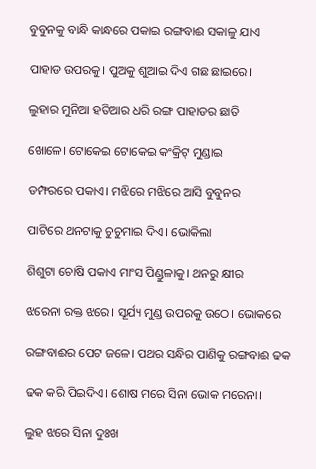ବୁବୁନକୁ ବାନ୍ଧି କାନ୍ଧରେ ପକାଇ ରଙ୍ଗବାଈ ସକାଳୁ ଯାଏ

ପାହାଡ ଉପରକୁ। ପୁଅକୁ ଶୁଆଇ ଦିଏ ଗଛ ଛାଇରେ।

ଲୁହାର ମୁନିଆ ହତିଆର ଧରି ରଙ୍ଗ ପାହାଡର ଛାତି

ଖୋଳେ। ଟୋକେଇ ଟୋକେଇ କଂକ୍ରିଟ୍ ମୁଣ୍ଡାଇ

ଡମ୍ଫରରେ ପକାଏ। ମଝିରେ ମଝିରେ ଆସି ବୁବୁନର

ପାଟିରେ ଥନଟାକୁ ଚୁଚୁମାଇ ଦିଏ। ଭୋକିଲା

ଶିଶୁଟା ଚୋଷି ପକାଏ ମାଂସ ପିଣ୍ଡୁଳାକୁ। ଥନରୁ କ୍ଷୀର

ଝରେନା ରକ୍ତ ଝରେ। ସୂର୍ଯ୍ୟ ମୁଣ୍ଡ ଉପରକୁ ଉଠେ। ଭୋକରେ

ରଙ୍ଗବାଈର ପେଟ ଜଳେ। ପଥର ସନ୍ଧିର ପାଣିକୁ ରଙ୍ଗବାଈ ଢକ

ଢକ କରି ପିଇଦିଏ। ଶୋଷ ମରେ ସିନା ଭୋକ ମରେନା।

ଲୁହ ଝରେ ସିନା ଦୁଃଖ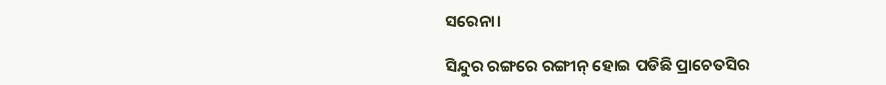ସରେନା।

ସିନ୍ଦୁର ରଙ୍ଗରେ ରଙ୍ଗୀନ୍ ହୋଇ ପଡିଛି ପ୍ରାଚେତସିର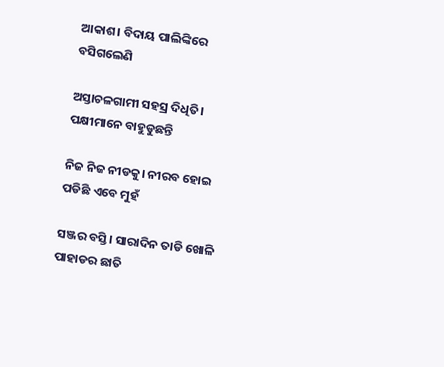ଆକାଶ। ବିଦାୟ ପାଲିଙ୍କିରେ ବସିଗଲେଣି

ଅସ୍ତାଚଳଗାମୀ ସହସ୍ର ଦିଧିତି। ପକ୍ଷୀମାନେ ବାହୁଡୁଛନ୍ତି

ନିଜ ନିଜ ନୀଡକୁ। ନୀରବ ହୋଇ ପଡିଛି ଏବେ ମୁହଁ

ସଞ୍ଜର ବସ୍ତି। ସାରାଦିନ ତାଡି ଖୋଳି ପାହାଡର ଛାତି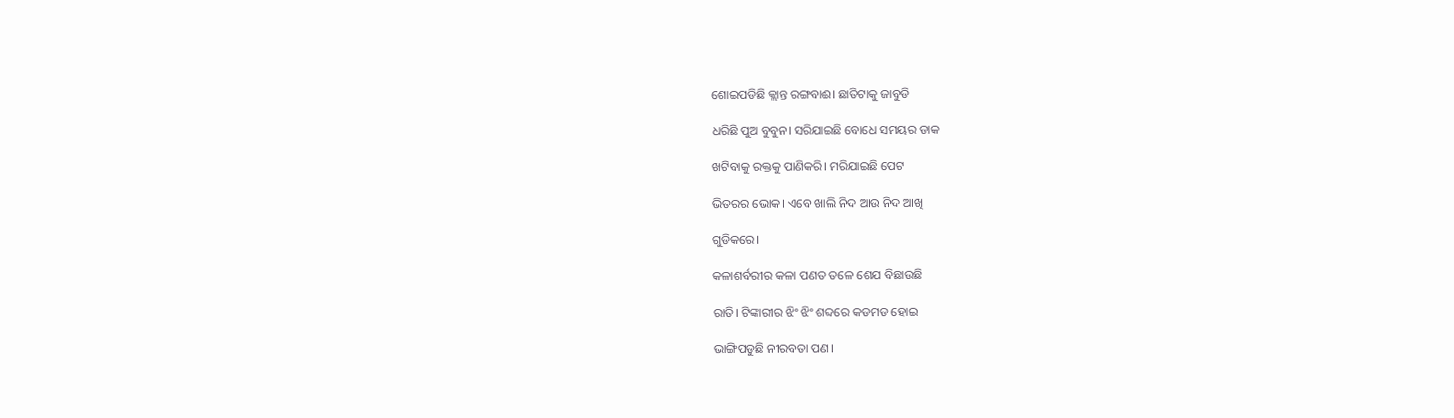ଶୋଇପଡିଛି କ୍ଲାନ୍ତ ରଙ୍ଗବାଈ। ଛାତିଟାକୁ ଜାବୁଡି

ଧରିଛି ପୁଅ ବୁବୁନ। ସରିଯାଇଛି ବୋଧେ ସମୟର ଡାକ

ଖଟିବାକୁ ରକ୍ତକୁ ପାଣିକରି। ମରିଯାଇଛି ପେଟ

ଭିତରର ଭୋକ। ଏବେ ଖାଲି ନିଦ ଆଉ ନିଦ ଆଖି

ଗୁଡିକରେ।

କଳାଶର୍ବରୀର କଳା ପଣତ ତଳେ ଶେଯ ବିଛାଉଛି

ରାତି। ଟିଙ୍କାରୀର ଝିଂ ଝିଂ ଶବ୍ଦରେ କଡମଡ ହୋଇ

ଭାଙ୍ଗିପଡୁଛି ନୀରବତା ପଣ।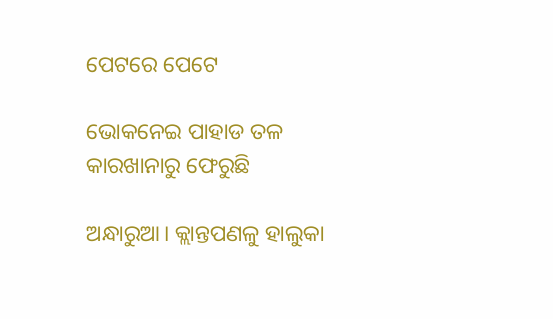ପେଟରେ ପେଟେ

ଭୋକନେଇ ପାହାଡ ତଳ କାରଖାନାରୁ ଫେରୁଛି

ଅନ୍ଧାରୁଆ। କ୍ଲାନ୍ତପଣଳୁ ହାଲୁକା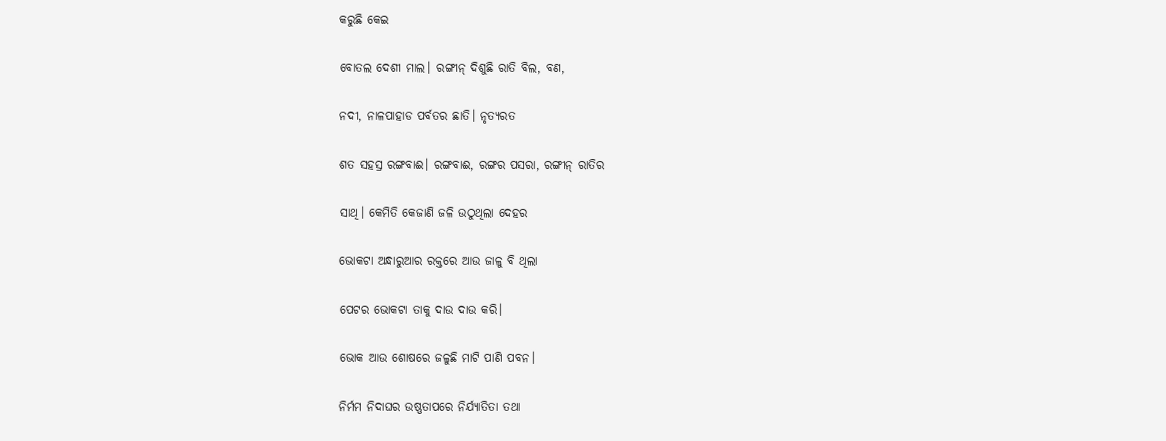କରୁଛି କେଇ

ବୋତଲ ଦେଶୀ ମାଲ। ରଙ୍ଗୀନ୍ ଦିଶୁଛି ରାତି ବିଲ, ବଣ,

ନଦୀ, ନାଳପାହାଡ ପର୍ବତର ଛାତି। ନୃତ୍ୟରତ

ଶତ ସହସ୍ର ରଙ୍ଗବାଈ। ରଙ୍ଗବାଈ, ରଙ୍ଗର ପସରା, ରଙ୍ଗୀନ୍ ରାତିର

ସାଥି। କେମିତି କେଜାଣି ଜଳି ଉଠୁଥିଲା ଦେହର

ଭୋକଟା ଅନ୍ଧାରୁଆର ରକ୍ତରେ ଆଉ ଜାଳୁ ବି ଥିଲା

ପେଟର ଭୋକଟା ତାକୁ ଦାଉ ଦାଉ କରି।

ଭୋକ ଆଉ ଶୋଷରେ ଜଳୁଛି ମାଟି ପାଣି ପବନ।

ନିର୍ମମ ନିଦାଘର ଉଷ୍ଣତାପରେ ନିର୍ଯ୍ୟାତିତା ତଥା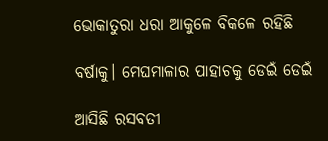ଭୋକାତୁରା ଧରା ଆକୁଳେ ବିକଳେ ରହିଛି

ବର୍ଷାକୁ। ମେଘମାଳାର ପାହାଚକୁ ଡେଇଁ ଡେଇଁ

ଆସିଛି ରସବତୀ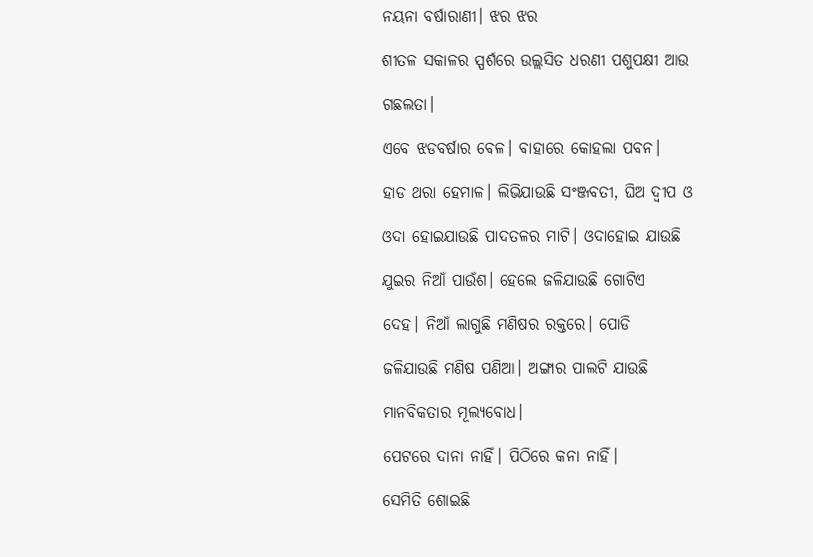ନୟନା ବର୍ଷାରାଣୀ। ଝର ଝର

ଶୀତଳ ସକାଳର ସ୍ପର୍ଶରେ ଉଲ୍ଲସିତ ଧରଣୀ ପଶୁପକ୍ଷୀ ଆଉ

ଗଛଲତା।

ଏବେ ଝଡବର୍ଷାର ବେଳ। ବାହାରେ କୋହଲା ପବନ।

ହାଡ ଥରା ହେମାଳ। ଲିଭିଯାଉଛି ସଂଞ୍ଜବତୀ, ଘିଅ ଦ୍ୱୀପ ଓ

ଓଦା ହୋଇଯାଉଛି ପାଦତଳର ମାଟି। ଓଦାହୋଇ ଯାଉଛି

ଯୁଇର ନିଆଁ ପାଉଁଶ। ହେଲେ ଜଳିଯାଉଛି ଗୋଟିଏ

ଦେହ। ନିଆଁ ଲାଗୁଛି ମଣିଷର ରକ୍ତରେ। ପୋଡି

ଜଳିଯାଉଛି ମଣିଷ ପଣିଆ। ଅଙ୍ଗାର ପାଲଟି ଯାଉଛି

ମାନବିକତାର ମୂଲ୍ୟବୋଧ।

ପେଟରେ ଦାନା ନାହିଁ। ପିଠିରେ କନା ନାହିଁ।

ସେମିତି ଶୋଇଛି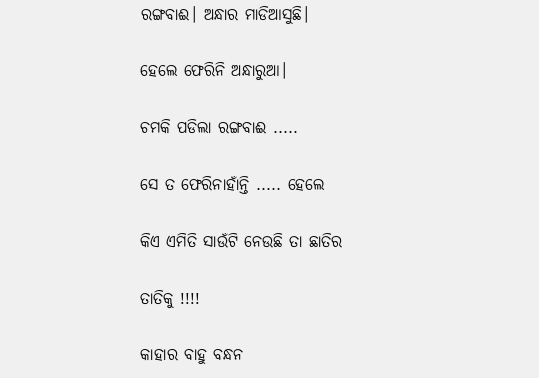ରଙ୍ଗବାଈ। ଅନ୍ଧାର ମାଡିଆସୁଛି।

ହେଲେ ଫେରିନି ଅନ୍ଧାରୁଆ।

ଚମକି ପଡିଲା ରଙ୍ଗବାଈ .....

ସେ ତ ଫେରିନାହାଁନ୍ତି ..... ହେଲେ

କିଏ ଏମିତି ସାଉଁଟି ନେଉଛି ତା ଛାତିର

ତାତିକୁ !!!!

କାହାର ବାହୁ ବନ୍ଧନ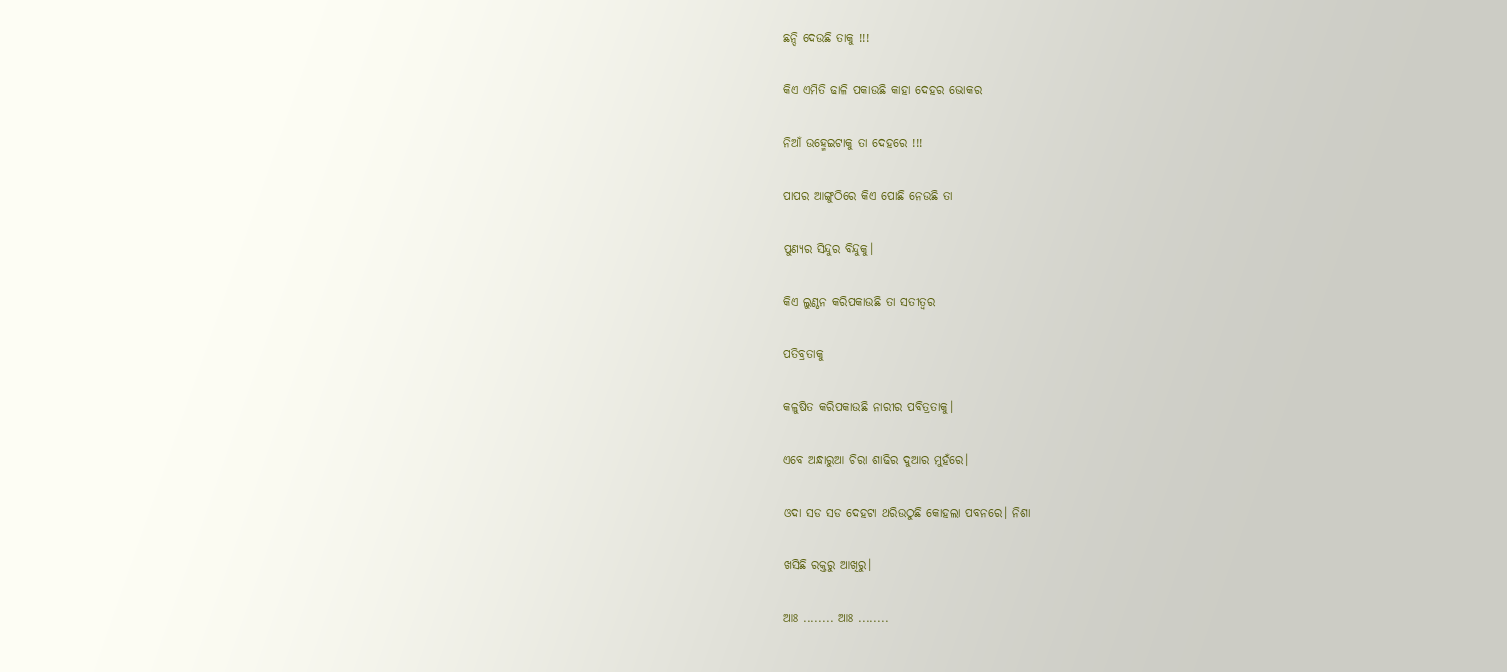ଛନ୍ଦି ଦେଉଛି ତାକୁ !!!

କିଏ ଏମିତି ଢାଳି ପକାଉଛି କାହା ଦେହର ଭୋକର

ନିଆଁ ଉହ୍ମେଇଟାକୁ ତା ଦେହରେ !!!

ପାପର ଆଙ୍ଗୁଠିରେ କିଏ ପୋଛି ନେଉଛି ତା

ପୁଣ୍ୟର ସିନ୍ଦୁର ବିନ୍ଦୁକୁ।

କିଏ ଲୁଣ୍ଠନ କରିପକାଉଛି ତା ସତୀତ୍ୱର

ପତିବ୍ରତାକୁ

କଳୁଷିତ କରିପକାଉଛି ନାରୀର ପବିତ୍ରତାକୁ।

ଏବେ ଅନ୍ଧାରୁଆ ଚିରା ଶାଢିର ଦୁଆର ମୁହଁରେ।

ଓଦା ସଡ ସଡ ଦେହଟା ଥରିଉଠୁଛି କୋହଲା ପବନରେ। ନିଶା

ଖସିଛି ରକ୍ତରୁ ଆଖିରୁ।

ଆଃ ........ ଆଃ ........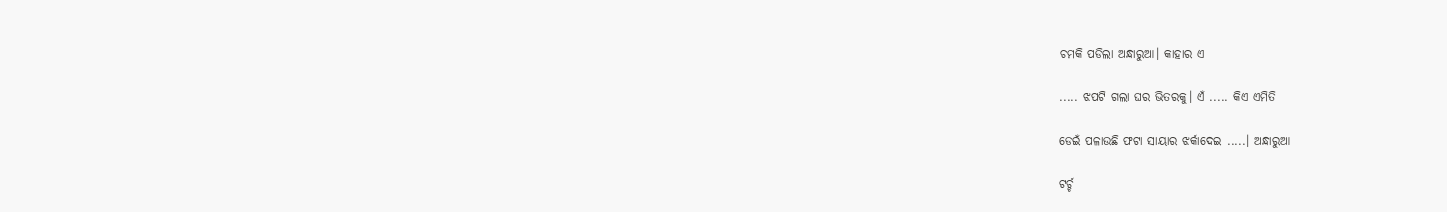ଚମକି ପଡିଲା ଅନ୍ଧାରୁଆ। କାହାର ଏ

..... ଝପଟି ଗଲା ଘର ଭିତରକୁ। ଏଁ ..... କିଏ ଏମିତି

ଡେଇଁ ପଳାଉଛି ଫଟା ସାୟାର ଝର୍କାଦେଇ .....। ଅନ୍ଧାରୁଆ

ଟର୍ଚ୍ଚ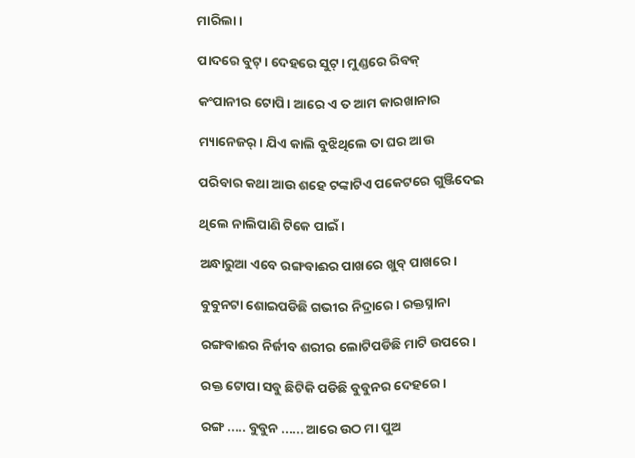ମାରିଲା।

ପାଦରେ ବୁଟ୍। ଦେହରେ ସୁଟ୍। ମୁଣ୍ଡରେ ରିବକ୍

କଂପାନୀର ଟୋପି। ଆରେ ଏ ତ ଆମ କାରଖାନାର

ମ୍ୟାନେଜର୍। ଯିଏ କାଲି ବୁଝିଥିଲେ ତା ଘର ଆଉ

ପରିବାର କଥା ଆଉ ଶହେ ଟଙ୍କାଟିଏ ପକେଟରେ ଗୁଞ୍ଜିଦେଇ

ଥିଲେ ନାଲିପାଣି ଟିକେ ପାଇଁ।

ଅନ୍ଧାରୁଆ ଏବେ ରଙ୍ଗବାଈର ପାଖରେ ଖୁବ୍ ପାଖରେ।

ବୁବୁନଟା ଶୋଇପଡିଛି ଗଭୀର ନିଦ୍ରାରେ। ରକ୍ତସ୍ନାନା

ରଙ୍ଗବାଈର ନିର୍ଜୀବ ଶରୀର ଲୋଟିପଡିଛି ମାଟି ଉପରେ।

ରକ୍ତ ଟୋପା ସବୁ ଛିଟିକି ପଡିଛି ବୁବୁନର ଦେହରେ।

ରଙ୍ଗ ..... ବୁବୁନ ...... ଆରେ ଉଠ ମା ପୁଅ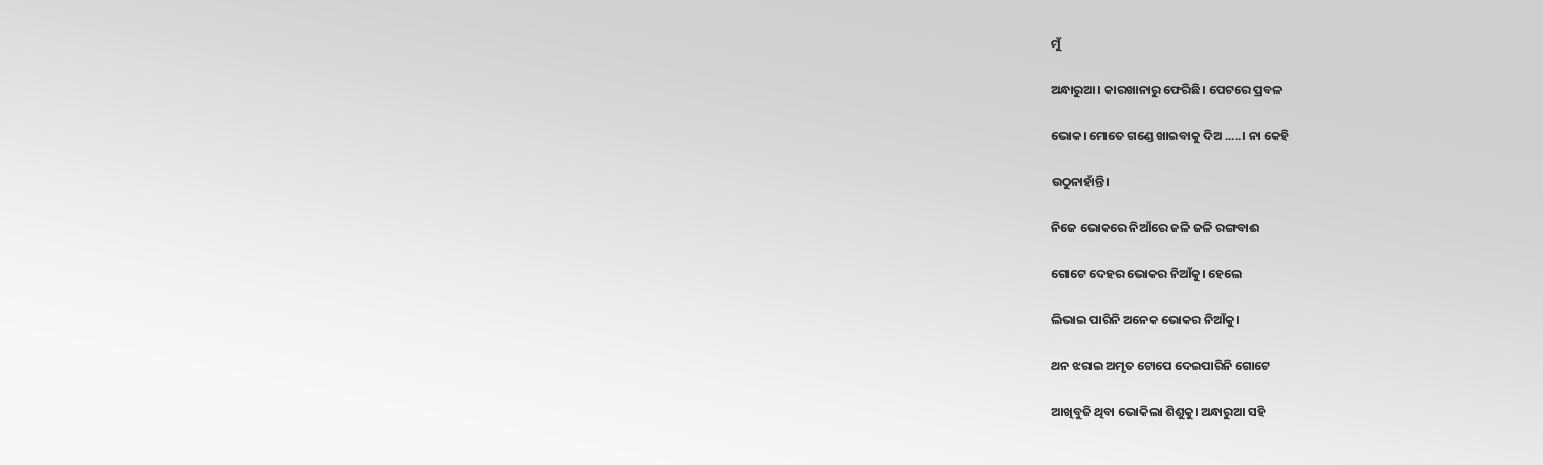ମୁଁ

ଅନ୍ଧାରୁଆ। କାରଖାନାରୁ ଫେରିଛି। ପେଟରେ ପ୍ରବଳ

ଭୋକ। ମୋତେ ଗଣ୍ଡେ ଖାଇବାକୁ ଦିଅ .....। ନା କେହି

ଉଠୁନାହାଁନ୍ତି।

ନିଜେ ଭୋକରେ ନିଆଁରେ ଜଳି ଜଳି ରଙ୍ଗବାଈ

ଗୋଟେ ଦେହର ଭୋକର ନିଆଁକୁ। ହେଲେ

ଲିଭାଇ ପାରିନି ଅନେକ ଭୋକର ନିଆଁକୁ।

ଥନ ଝରାଇ ଅମୃତ ଟୋପେ ଦେଇପାରିନି ଗୋଟେ

ଆଖିବୁଜି ଥିବା ଭୋକିଲା ଶିଶୁକୁ। ଅନ୍ଧାରୁଆ ସହି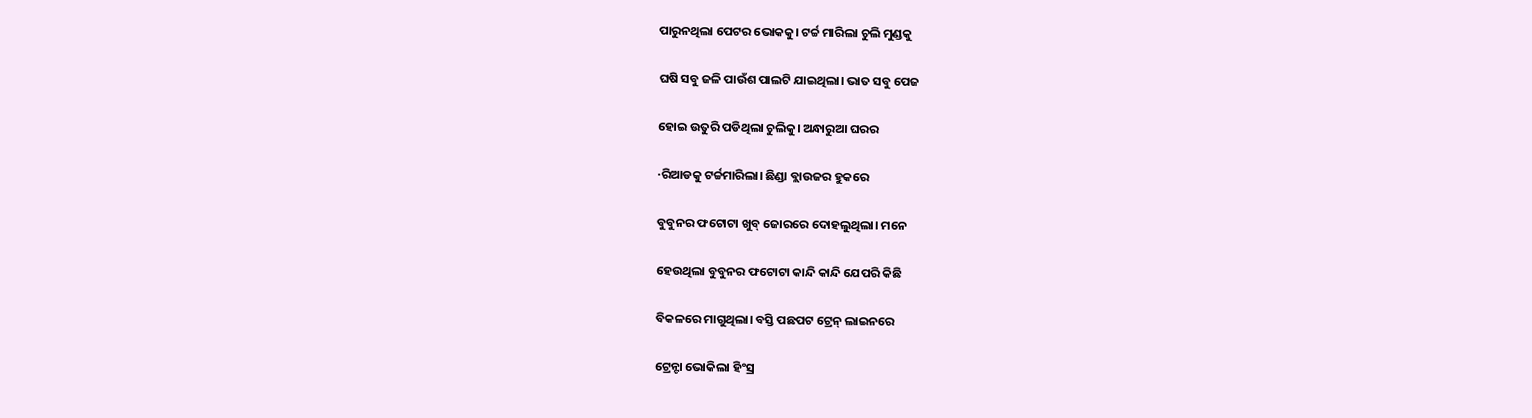ପାରୁନଥିଲା ପେଟର ଭୋକକୁ। ଟର୍ଚ୍ଚ ମାରିଲା ଚୁଲି ମୁଣ୍ଡକୁ

ଘଷି ସବୁ ଜଳି ପାଉଁଶ ପାଲଟି ଯାଇଥିଲା। ଭାତ ସବୁ ପେଜ

ହୋଇ ଉତୁରି ପଡିଥିଲା ଚୁଲିକୁ। ଅନ୍ଧାରୁଆ ଘରର

·ରିଆଡକୁ ଟର୍ଚ୍ଚମାରିଲା। ଛିଣ୍ଡା ବ୍ଲାଉଜର ହୁକରେ

ବୁବୁନର ଫଟୋଟା ଖୁବ୍ ଜୋରରେ ଦୋହଲୁଥିଲା। ମନେ

ହେଉଥିଲା ବୁବୁନର ଫଟୋଟା କାନ୍ଦି କାନ୍ଦି ଯେପରି କିଛି

ବିକଳରେ ମାଗୁଥିଲା। ବସ୍ତି ପଛପଟ ଟ୍ରେନ୍ ଲାଇନରେ

ଟ୍ରେନ୍ଟା ଭୋକିଲା ହିଂସ୍ର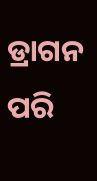ଡ୍ରାଗନ ପରି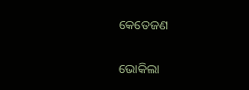କେତେଜଣ

ଭୋକିଲା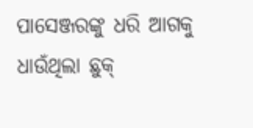ପାସେଞ୍ଜରଙ୍କୁ ଧରି ଆଗକୁ ଧାଉଁଥିଲା ଛୁକ୍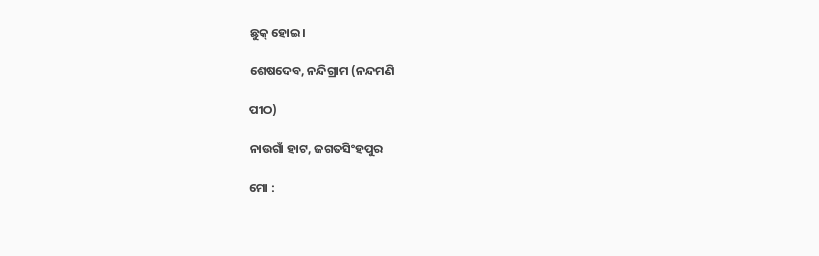ଛୁକ୍ ହୋଇ।

ଶେଷଦେବ, ନନ୍ଦିଗ୍ରାମ (ନନ୍ଦମଣି

ପୀଠ)

ନାଉଗାଁ ହାଟ, ଜଗତସିଂହପୁର

ମୋ :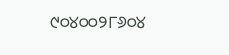୯୦୪୦୦୨୮୬୦୪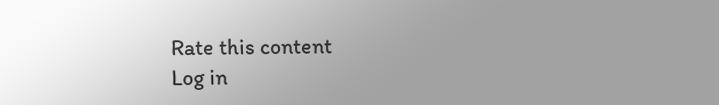Rate this content
Log in